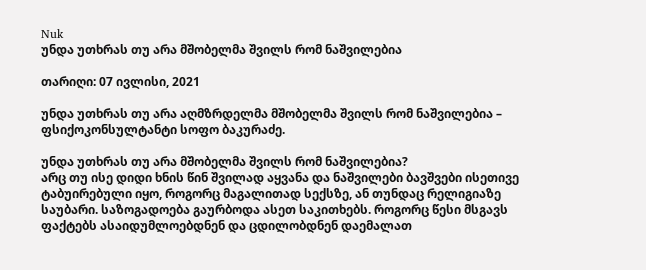Nuk
უნდა უთხრას თუ არა მშობელმა შვილს რომ ნაშვილებია

თარიღი: 07 ივლისი, 2021

უნდა უთხრას თუ არა აღმზრდელმა მშობელმა შვილს რომ ნაშვილებია – ფსიქოკონსულტანტი სოფო ბაკურაძე.

უნდა უთხრას თუ არა მშობელმა შვილს რომ ნაშვილებია?
არც თუ ისე დიდი ხნის წინ შვილად აყვანა და ნაშვილები ბავშვები ისეთივე ტაბუირებული იყო, როგორც მაგალითად სექსზე, ან თუნდაც რელიგიაზე საუბარი. საზოგადოება გაურბოდა ასეთ საკითხებს. როგორც წესი მსგავს ფაქტებს ასაიდუმლოებდნენ და ცდილობდნენ დაემალათ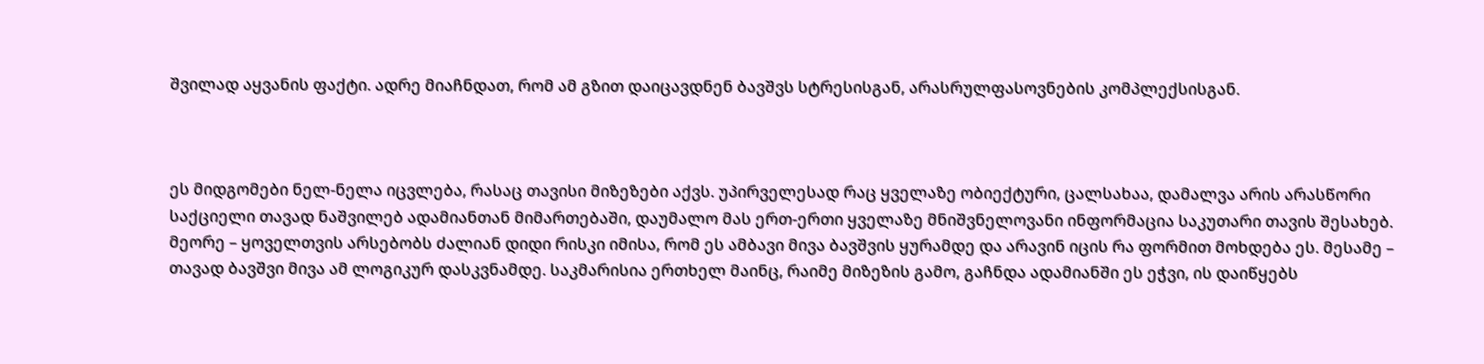შვილად აყვანის ფაქტი. ადრე მიაჩნდათ, რომ ამ გზით დაიცავდნენ ბავშვს სტრესისგან, არასრულფასოვნების კომპლექსისგან.



ეს მიდგომები ნელ-ნელა იცვლება, რასაც თავისი მიზეზები აქვს. უპირველესად რაც ყველაზე ობიექტური, ცალსახაა, დამალვა არის არასწორი საქციელი თავად ნაშვილებ ადამიანთან მიმართებაში, დაუმალო მას ერთ-ერთი ყველაზე მნიშვნელოვანი ინფორმაცია საკუთარი თავის შესახებ. მეორე – ყოველთვის არსებობს ძალიან დიდი რისკი იმისა, რომ ეს ამბავი მივა ბავშვის ყურამდე და არავინ იცის რა ფორმით მოხდება ეს. მესამე – თავად ბავშვი მივა ამ ლოგიკურ დასკვნამდე. საკმარისია ერთხელ მაინც, რაიმე მიზეზის გამო, გაჩნდა ადამიანში ეს ეჭვი, ის დაიწყებს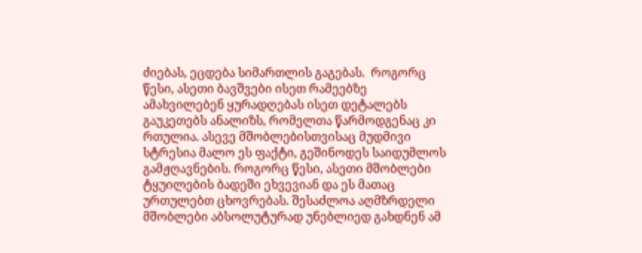ძიებას, ეცდება სიმართლის გაგებას.  როგორც წესი, ასეთი ბავშვები ისეთ რამეებზე ამახვილებენ ყურადღებას ისეთ დეტალებს გაუკეთებს ანალიზს, რომელთა წარმოდგენაც კი რთულია. ასევე მშობლებისთვისაც მუდმივი სტრესია მალო ეს ფაქტი, გეშინოდეს საიდუმლოს გამჟღავნების. როგორც წესი, ასეთი მშობლები ტყუილების ბადეში ეხვევიან და ეს მათაც ურთულებთ ცხოვრებას. შესაძლოა აღმზრდელი მშობლები აბსოლუტურად უნებლიედ გახდნენ ამ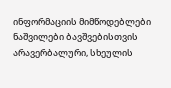ინფორმაციის მიმწოდებლები ნაშვილები ბავშვებისთვის არავერბალური, სხეულის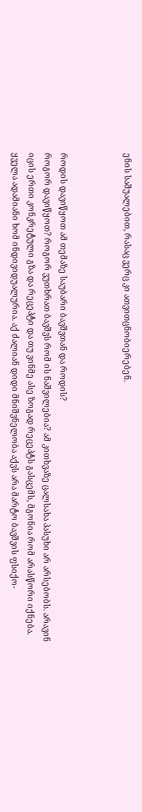ენის საშუალებით, რასაც ვერც კი ათვითცნობიერებენ.



როდის დავიწყოთ ამ თემაზე საუბარი ბავშვთან და როდის?
როგორ დავიწყოთ? როგორ ვუთხრათ ბავშვს რომ ის ნაშვილებია? ამ კითხვაზე ცალსახა პასუხი არ არსებობს. არავინ იცის ერთი კონკრეტული გზა და რეცეპტი და თუ ვინმე ასე ზოგად რეცეპტს გასცემს, მგონია რომ არასწორი იქნება. ყველა ადამიანი ხომ ინდივიდუალურია. აქ ძალიან დიდი მნიშვნელობა აქვს არა მარტო ბავშვის ფსიქო-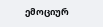ემოციურ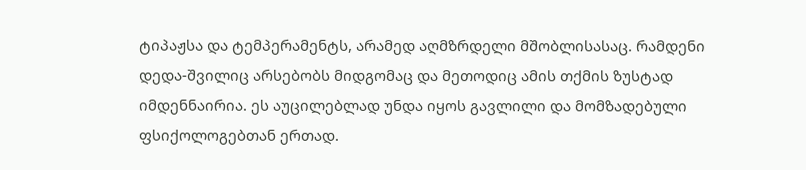ტიპაჟსა და ტემპერამენტს, არამედ აღმზრდელი მშობლისასაც. რამდენი დედა-შვილიც არსებობს მიდგომაც და მეთოდიც ამის თქმის ზუსტად იმდენნაირია. ეს აუცილებლად უნდა იყოს გავლილი და მომზადებული ფსიქოლოგებთან ერთად.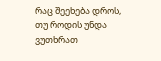რაც შეეხება დროს, თუ როდის უნდა ვუთხრათ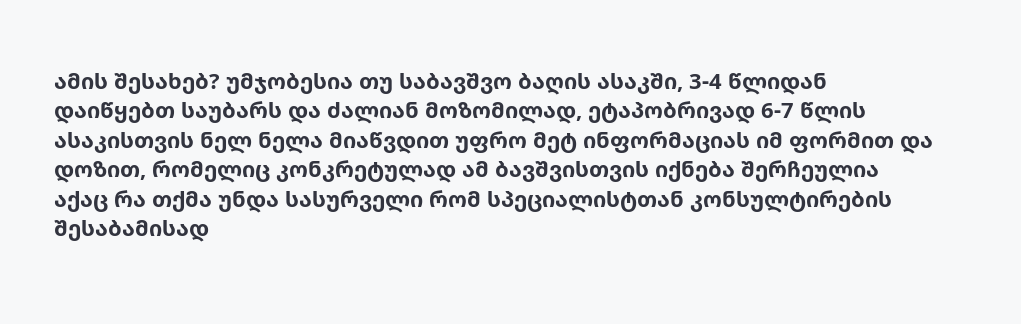ამის შესახებ? უმჯობესია თუ საბავშვო ბაღის ასაკში, 3-4 წლიდან დაიწყებთ საუბარს და ძალიან მოზომილად, ეტაპობრივად 6-7 წლის ასაკისთვის ნელ ნელა მიაწვდით უფრო მეტ ინფორმაციას იმ ფორმით და დოზით, რომელიც კონკრეტულად ამ ბავშვისთვის იქნება შერჩეულია აქაც რა თქმა უნდა სასურველი რომ სპეციალისტთან კონსულტირების შესაბამისად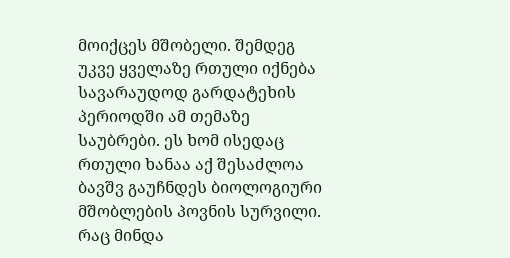მოიქცეს მშობელი. შემდეგ უკვე ყველაზე რთული იქნება სავარაუდოდ გარდატეხის პერიოდში ამ თემაზე საუბრები. ეს ხომ ისედაც რთული ხანაა აქ შესაძლოა ბავშვ გაუჩნდეს ბიოლოგიური მშობლების პოვნის სურვილი. რაც მინდა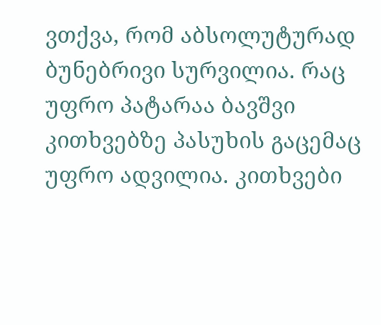ვთქვა, რომ აბსოლუტურად ბუნებრივი სურვილია. რაც უფრო პატარაა ბავშვი კითხვებზე პასუხის გაცემაც უფრო ადვილია. კითხვები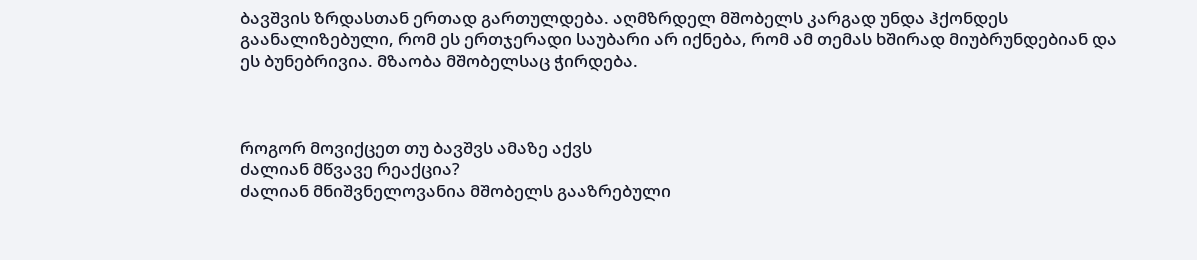ბავშვის ზრდასთან ერთად გართულდება. აღმზრდელ მშობელს კარგად უნდა ჰქონდეს გაანალიზებული, რომ ეს ერთჯერადი საუბარი არ იქნება, რომ ამ თემას ხშირად მიუბრუნდებიან და ეს ბუნებრივია. მზაობა მშობელსაც ჭირდება.



როგორ მოვიქცეთ თუ ბავშვს ამაზე აქვს
ძალიან მწვავე რეაქცია?
ძალიან მნიშვნელოვანია მშობელს გააზრებული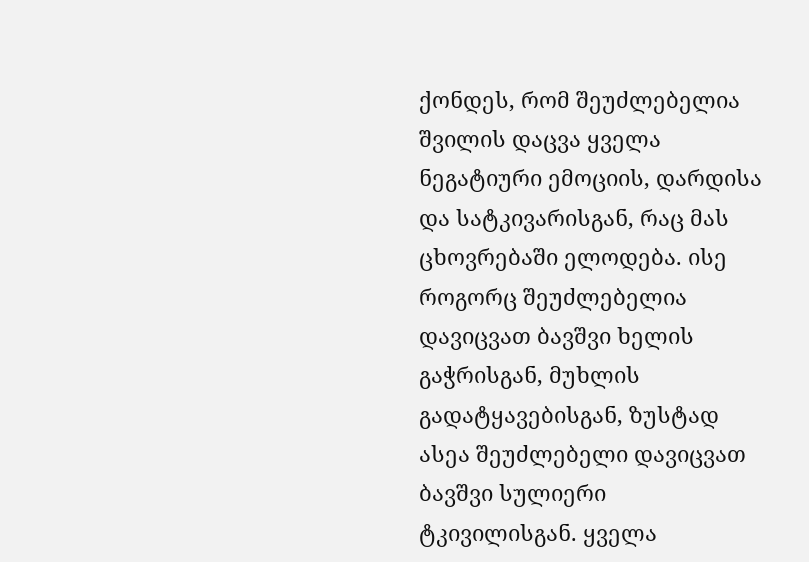ქონდეს, რომ შეუძლებელია შვილის დაცვა ყველა ნეგატიური ემოციის, დარდისა და სატკივარისგან, რაც მას ცხოვრებაში ელოდება. ისე როგორც შეუძლებელია დავიცვათ ბავშვი ხელის გაჭრისგან, მუხლის გადატყავებისგან, ზუსტად ასეა შეუძლებელი დავიცვათ ბავშვი სულიერი ტკივილისგან. ყველა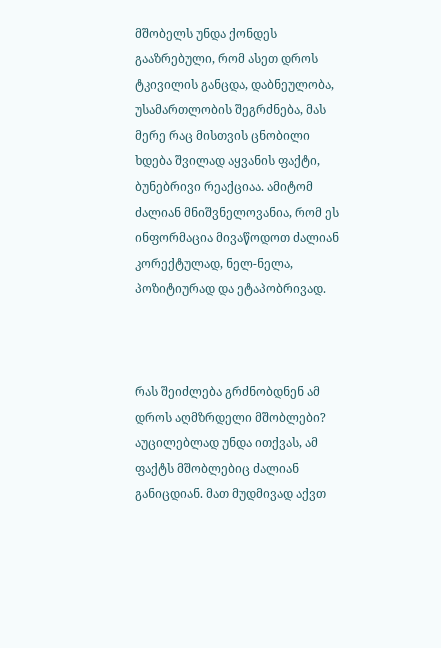მშობელს უნდა ქონდეს გააზრებული, რომ ასეთ დროს ტკივილის განცდა, დაბნეულობა, უსამართლობის შეგრძნება, მას მერე რაც მისთვის ცნობილი ხდება შვილად აყვანის ფაქტი, ბუნებრივი რეაქციაა. ამიტომ ძალიან მნიშვნელოვანია, რომ ეს ინფორმაცია მივაწოდოთ ძალიან კორექტულად, ნელ-ნელა, პოზიტიურად და ეტაპობრივად.



რას შეიძლება გრძნობდნენ ამ დროს აღმზრდელი მშობლები?
აუცილებლად უნდა ითქვას, ამ ფაქტს მშობლებიც ძალიან განიცდიან. მათ მუდმივად აქვთ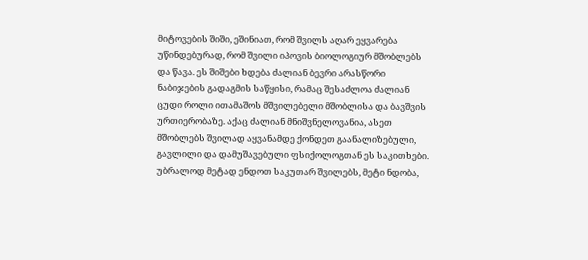მიტოვების შიში, ეშინიათ, რომ შვილს აღარ ეყვარება უწინდებურად, რომ შვილი იპოვის ბიოლოგიურ მშობლებს და წავა. ეს შიშები ხდება ძალიან ბევრი არასწორი ნაბიჯების გადაგმის საწყისი, რამაც შესაძლოა ძალიან ცუდი როლი ითამაშოს მშვილებელი მშობლისა და ბავშვის ურთიერობაზე. აქაც ძალიან მნიშვნელოვანია, ასეთ მშობლებს შვილად აყვანამდე ქონდეთ გაანალიზებული, გავლილი და დამუშავებული ფსიქოლოგთან ეს საკითხები. უბრალოდ მეტად ენდოთ საკუთარ შვილებს, მეტი ნდობა,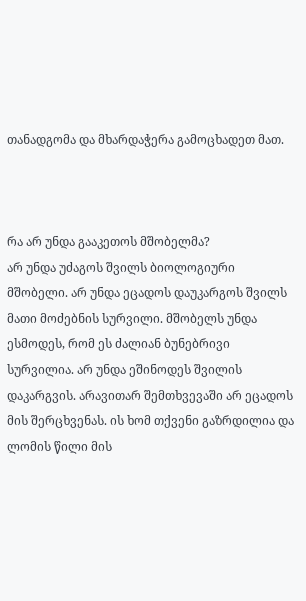თანადგომა და მხარდაჭერა გამოცხადეთ მათ.



რა არ უნდა გააკეთოს მშობელმა?
არ უნდა უძაგოს შვილს ბიოლოგიური მშობელი. არ უნდა ეცადოს დაუკარგოს შვილს მათი მოძებნის სურვილი. მშობელს უნდა ესმოდეს, რომ ეს ძალიან ბუნებრივი სურვილია. არ უნდა ეშინოდეს შვილის დაკარგვის. არავითარ შემთხვევაში არ ეცადოს მის შერცხვენას. ის ხომ თქვენი გაზრდილია და ლომის წილი მის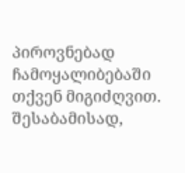პიროვნებად ჩამოყალიბებაში თქვენ მიგიძღვით. შესაბამისად,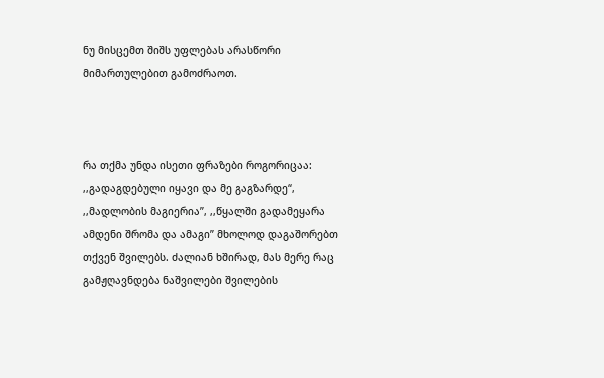ნუ მისცემთ შიშს უფლებას არასწორი მიმართულებით გამოძრაოთ.



რა თქმა უნდა ისეთი ფრაზები როგორიცაა: ,,გადაგდებული იყავი და მე გაგზარდე“, ,,მადლობის მაგიერია”, ,,წყალში გადამეყარა ამდენი შრომა და ამაგი” მხოლოდ დაგაშორებთ თქვენ შვილებს. ძალიან ხშირად, მას მერე რაც გამჟღავნდება ნაშვილები შვილების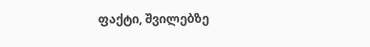ფაქტი, შვილებზე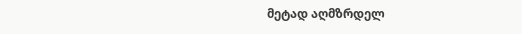მეტად აღმზრდელ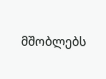მშობლებს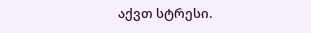აქვთ სტრესი.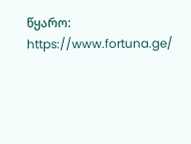წყარო: https://www.fortuna.ge/